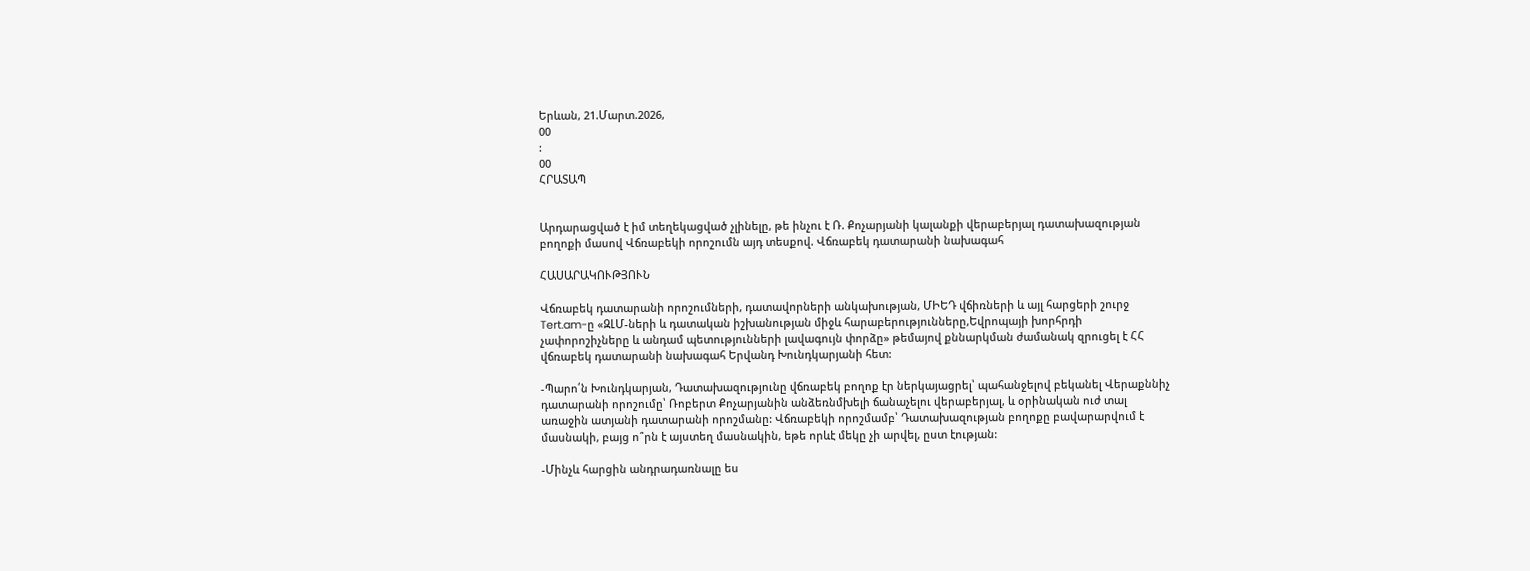Երևան, 21.Մարտ.2026,
00
:
00
ՀՐԱՏԱՊ


Արդարացված է իմ տեղեկացված չլինելը, թե ինչու է Ռ. Քոչարյանի կալանքի վերաբերյալ դատախազության բողոքի մասով Վճռաբեկի որոշումն այդ տեսքով. Վճռաբեկ դատարանի նախագահ

ՀԱՍԱՐԱԿՈՒԹՅՈՒՆ

Վճռաբեկ դատարանի որոշումների, դատավորների անկախության, ՄԻԵԴ վճիռների և այլ հարցերի շուրջ Tert.am-ը «ԶԼՄ-ների և դատական իշխանության միջև հարաբերությունները,Եվրոպայի խորհրդի չափորոշիչները և անդամ պետությունների լավագույն փորձը» թեմայով քննարկման ժամանակ զրուցել է ՀՀ վճռաբեկ դատարանի նախագահ Երվանդ Խունդկարյանի հետ:

-Պարո՛ն Խունդկարյան, Դատախազությունը վճռաբեկ բողոք էր ներկայացրել՝ պահանջելով բեկանել Վերաքննիչ դատարանի որոշումը՝ Ռոբերտ Քոչարյանին անձեռնմխելի ճանաչելու վերաբերյալ, և օրինական ուժ տալ առաջին ատյանի դատարանի որոշմանը: Վճռաբեկի որոշմամբ՝ Դատախազության բողոքը բավարարվում է մասնակի, բայց ո՞րն է այստեղ մասնակին, եթե որևէ մեկը չի արվել, ըստ էության:

-Մինչև հարցին անդրադառնալը ես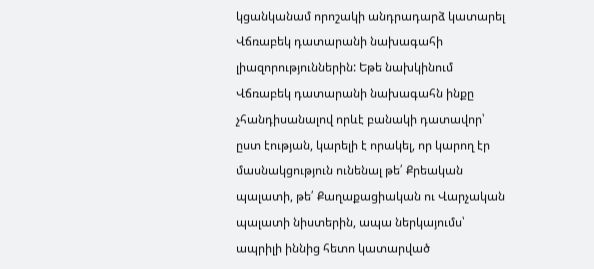կցանկանամ որոշակի անդրադարձ կատարել Վճռաբեկ դատարանի նախագահի լիազորություններին: Եթե նախկինում Վճռաբեկ դատարանի նախագահն ինքը չհանդիսանալով որևէ բանակի դատավոր՝ ըստ էության, կարելի է որակել, որ կարող էր մասնակցություն ունենալ թե՛ Քրեական պալատի, թե՛ Քաղաքացիական ու Վարչական պալատի նիստերին, ապա ներկայումս՝ ապրիլի իննից հետո կատարված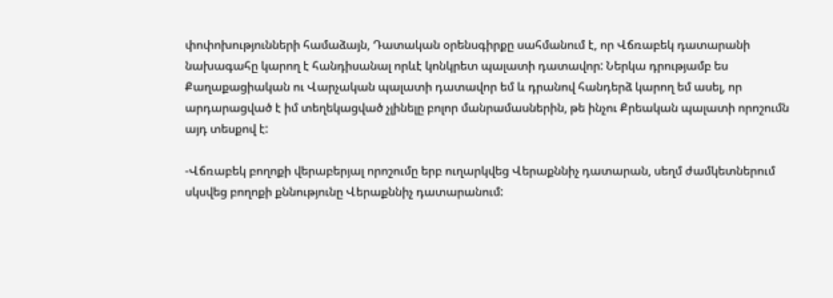փոփոխությունների համաձայն, Դատական օրենսգիրքը սահմանում է, որ Վճռաբեկ դատարանի նախագահը կարող է հանդիսանալ որևէ կոնկրետ պալատի դատավոր: Ներկա դրությամբ ես  Քաղաքացիական ու Վարչական պալատի դատավոր եմ և դրանով հանդերձ կարող եմ ասել, որ արդարացված է իմ տեղեկացված չլինելը բոլոր մանրամասներին, թե ինչու Քրեական պալատի որոշումն այդ տեսքով է:

-Վճռաբեկ բողոքի վերաբերյալ որոշումը երբ ուղարկվեց Վերաքննիչ դատարան, սեղմ ժամկետներում սկսվեց բողոքի քննությունը Վերաքննիչ դատարանում: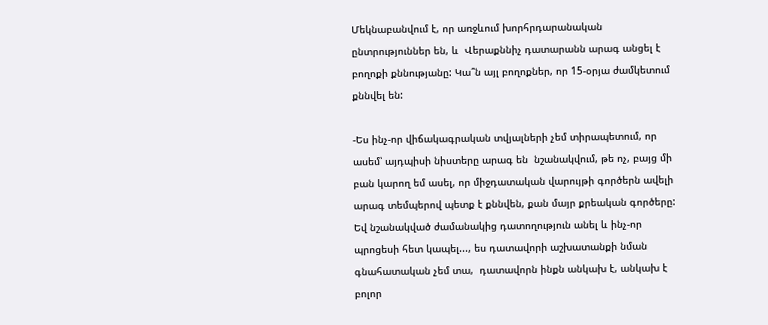Մեկնաբանվում է, որ առջևում խորհրդարանական ընտրություններ են, և  Վերաքննիչ դատարանն արագ անցել է բողոքի քննությանը: Կա՞ն այլ բողոքներ, որ 15-օրյա ժամկետում քննվել են:

-Ես ինչ-որ վիճակագրական տվյալների չեմ տիրապետում, որ ասեմ՝ այդպիսի նիստերը արագ են  նշանակվում, թե ոչ, բայց մի բան կարող եմ ասել, որ միջդատական վարույթի գործերն ավելի արագ տեմպերով պետք է քննվեն, քան մայր քրեական գործերը: Եվ նշանակված ժամանակից դատողություն անել և ինչ-որ պրոցեսի հետ կապել..., ես դատավորի աշխատանքի նման գնահատական չեմ տա,  դատավորն ինքն անկախ է, անկախ է բոլոր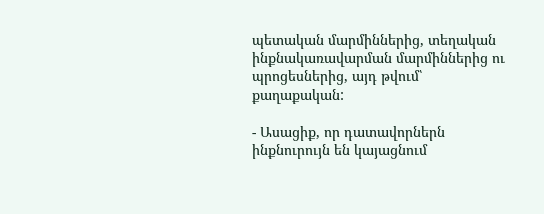պետական մարմիններից, տեղական ինքնակառավարման մարմիններից ու պրոցեսներից, այդ թվում՝ քաղաքական:

- Ասացիք, որ դատավորներն ինքնուրույն են կայացնում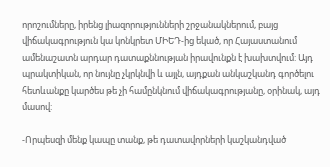որոշումները, իրենց լիազորությունների շրջանակներում, բայց վիճակագրություն կա կոնկրետ ՄԻԵԴ-ից եկած, որ Հայաստանում ամենաշատն արդար դատաքննության իրավունքն է խախտվում: Այդ պրակտիկան, որ նույնը չկրկնվի և այլն, այդքան անկաշկանդ գործելու հետևանքը կարծես թե չի համընկնում վիճակագրությանը, օրինակ, այդ մասով:

-Որպեսզի մենք կապը տանք, թե դատավորների կաշկանդված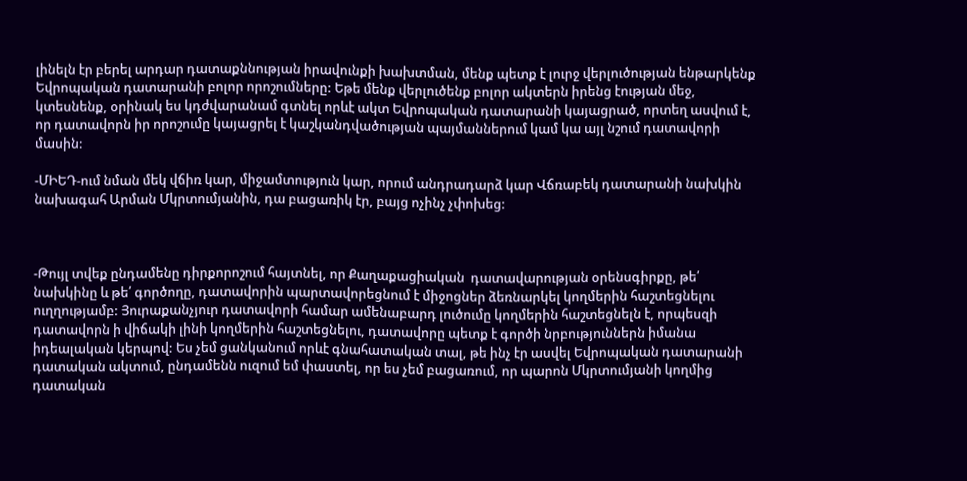լինելն էր բերել արդար դատաքննության իրավունքի խախտման, մենք պետք է լուրջ վերլուծության ենթարկենք Եվրոպական դատարանի բոլոր որոշումները: Եթե մենք վերլուծենք բոլոր ակտերն իրենց էության մեջ, կտեսնենք, օրինակ ես կդժվարանամ գտնել որևէ ակտ Եվրոպական դատարանի կայացրած, որտեղ ասվում է, որ դատավորն իր որոշումը կայացրել է կաշկանդվածության պայմաններում կամ կա այլ նշում դատավորի մասին:

-ՄԻԵԴ-ում նման մեկ վճիռ կար, միջամտություն կար, որում անդրադարձ կար Վճռաբեկ դատարանի նախկին նախագահ Արման Մկրտումյանին, դա բացառիկ էր, բայց ոչինչ չփոխեց:



-Թույլ տվեք ընդամենը դիրքորոշում հայտնել, որ Քաղաքացիական  դատավարության օրենսգիրքը, թե՛ նախկինը և թե՛ գործողը, դատավորին պարտավորեցնում է միջոցներ ձեռնարկել կողմերին հաշտեցնելու ուղղությամբ: Յուրաքանչյուր դատավորի համար ամենաբարդ լուծումը կողմերին հաշտեցնելն է, որպեսզի դատավորն ի վիճակի լինի կողմերին հաշտեցնելու, դատավորը պետք է գործի նրբություններն իմանա իդեալական կերպով: Ես չեմ ցանկանում որևէ գնահատական տալ, թե ինչ էր ասվել Եվրոպական դատարանի դատական ակտում, ընդամենն ուզում եմ փաստել, որ ես չեմ բացառում, որ պարոն Մկրտումյանի կողմից դատական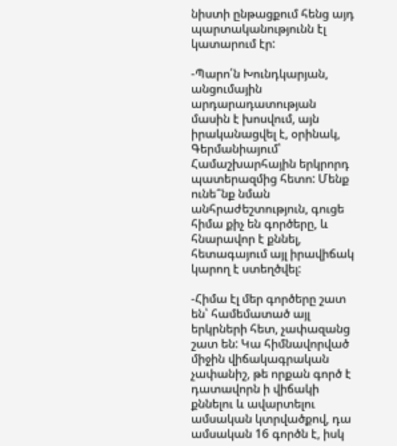նիստի ընթացքում հենց այդ պարտականությունն էլ կատարում էր:

-Պարո՛ն Խունդկարյան, անցումային արդարադատության մասին է խոսվում, այն իրականացվել է, օրինակ, Գերմանիայում՝ Համաշխարհային երկրորդ պատերազմից հետո: Մենք ունե՞նք նման անհրաժեշտություն, գուցե հիմա քիչ են գործերը, և հնարավոր է քննել, հետագայում այլ իրավիճակ կարող է ստեղծվել:

-Հիմա էլ մեր գործերը շատ են՝ համեմատած այլ երկրների հետ, չափազանց շատ են: Կա հիմնավորված միջին վիճակագրական չափանիշ, թե որքան գործ է դատավորն ի վիճակի քննելու և ավարտելու ամսական կտրվածքով, դա ամսական 16 գործն է, իսկ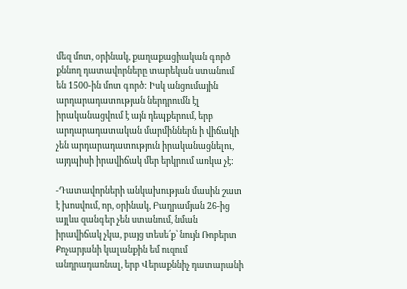մեզ մոտ, օրինակ, քաղաքացիական գործ քննող դատավորները տարեկան ստանում են 1500-ին մոտ գործ: Իսկ անցումային արդարադատության ներդրումն էլ իրականացվում է այն դեպքերում, երբ արդարադատական մարմիններն ի վիճակի չեն արդարադատություն իրականացնելու, այդպիսի իրավիճակ մեր երկրում առկա չէ:

-Դատավորների անկախության մասին շատ է խոսվում, որ, օրինակ, Բաղրամյան 26-ից այլևս զանգեր չեն ստանում, նման իրավիճակ չկա, բայց տեսե՛ք՝ նույն Ռոբերտ Քոչարյանի կալանքին եմ ուզում անդրադառնալ, երբ Վերաքննիչ դատարանի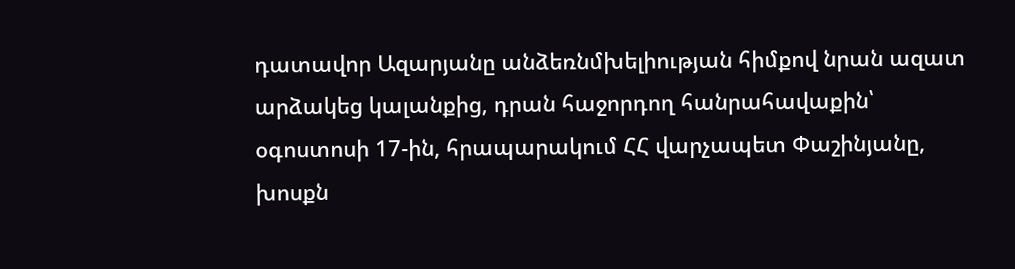դատավոր Ազարյանը անձեռնմխելիության հիմքով նրան ազատ արձակեց կալանքից, դրան հաջորդող հանրահավաքին՝ օգոստոսի 17-ին, հրապարակում ՀՀ վարչապետ Փաշինյանը, խոսքն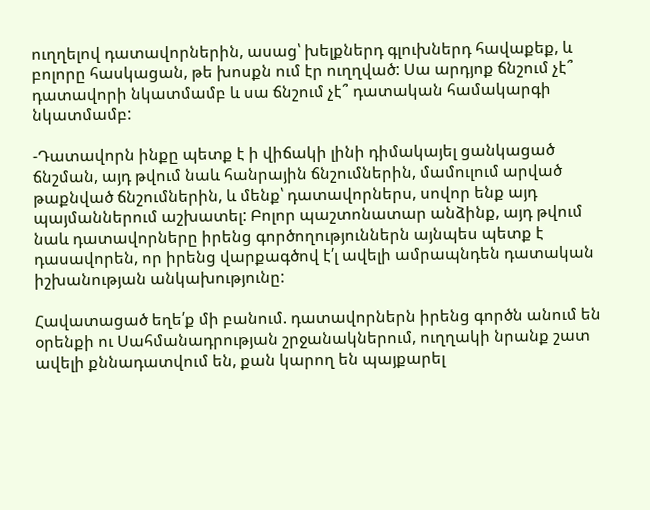ուղղելով դատավորներին, ասաց՝ խելքներդ գլուխներդ հավաքեք, և բոլորը հասկացան, թե խոսքն ում էր ուղղված: Սա արդյոք ճնշում չէ՞ դատավորի նկատմամբ և սա ճնշում չէ՞ դատական համակարգի նկատմամբ:

-Դատավորն ինքը պետք է ի վիճակի լինի դիմակայել ցանկացած ճնշման, այդ թվում նաև հանրային ճնշումներին, մամուլում արված թաքնված ճնշումներին, և մենք՝ դատավորներս, սովոր ենք այդ պայմաններում աշխատել: Բոլոր պաշտոնատար անձինք, այդ թվում նաև դատավորները իրենց գործողություններն այնպես պետք է դասավորեն, որ իրենց վարքագծով է՛լ ավելի ամրապնդեն դատական իշխանության անկախությունը:

Հավատացած եղե՛ք մի բանում. դատավորներն իրենց գործն անում են օրենքի ու Սահմանադրության շրջանակներում, ուղղակի նրանք շատ ավելի քննադատվում են, քան կարող են պայքարել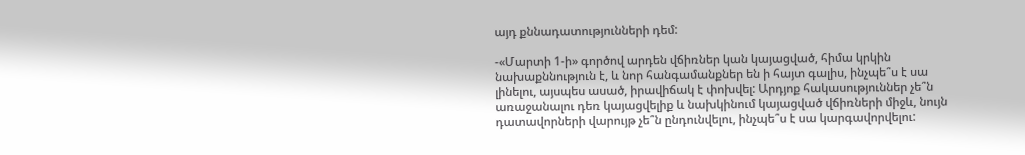այդ քննադատությունների դեմ:

-«Մարտի 1-ի» գործով արդեն վճիռներ կան կայացված, հիմա կրկին նախաքննություն է, և նոր հանգամանքներ են ի հայտ գալիս, ինչպե՞ս է սա լինելու, այսպես ասած, իրավիճակ է փոխվել: Արդյոք հակասություններ չե՞ն առաջանալու դեռ կայացվելիք և նախկինում կայացված վճիռների միջև, նույն դատավորների վարույթ չե՞ն ընդունվելու, ինչպե՞ս է սա կարգավորվելու: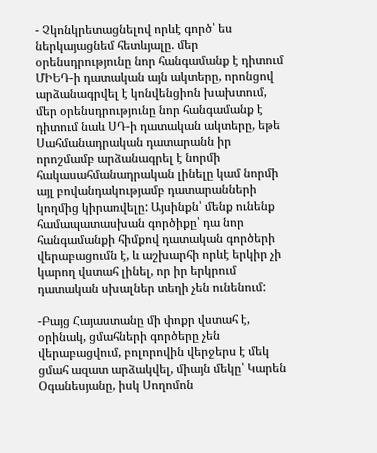- Չկոնկրետացնելով որևէ գործ՝ ես ներկայացնեմ հետևյալը. մեր օրենսդրությունը նոր հանգամանք է դիտում ՄԻԵԴ-ի դատական այն ակտերը, որոնցով արձանագրվել է կոնվենցիոն խախտում, մեր օրենսդրությունը նոր հանգամանք է դիտում նաև ՍԴ-ի դատական ակտերը, եթե Սահմանադրական դատարանն իր որոշմամբ արձանագրել է նորմի հակասահմանադրական լինելը կամ նորմի այլ բովանդակությամբ դատարանների կողմից կիրառվելը: Այսինքն՝ մենք ունենք համապատասխան գործիքը՝ դա նոր հանգամանքի հիմքով դատական գործերի վերաբացումն է, և աշխարհի որևէ երկիր չի կարող վստահ լինել, որ իր երկրում դատական սխալներ տեղի չեն ունենում:

-Բայց Հայաստանը մի փոքր վստահ է, օրինակ, ցմահների գործերը չեն վերաբացվում, բոլորովին վերջերս է մեկ ցմահ ազատ արձակվել, միայն մեկը՝ Կարեն Օգանեսյանը, իսկ Սողոմոն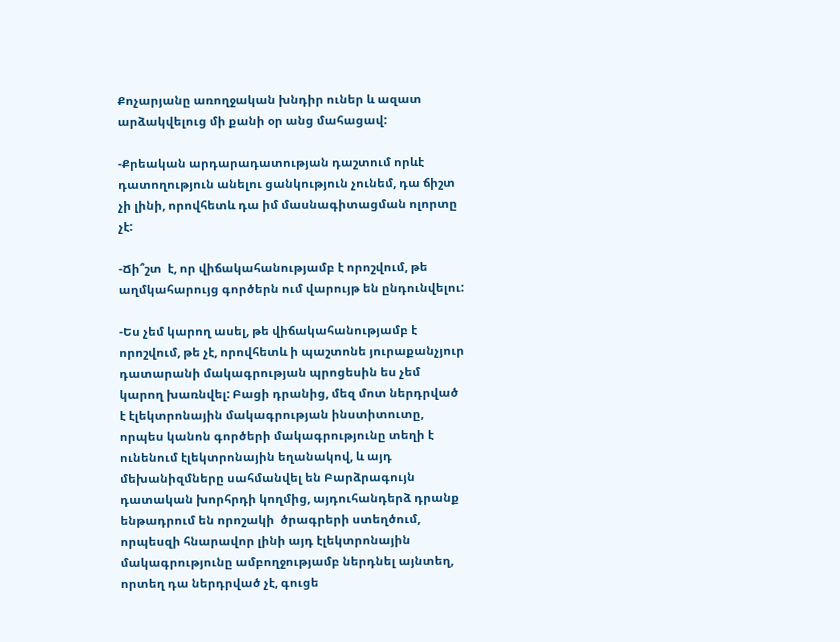Քոչարյանը առողջական խնդիր ուներ և ազատ արձակվելուց մի քանի օր անց մահացավ:

-Քրեական արդարադատության դաշտում որևէ դատողություն անելու ցանկություն չունեմ, դա ճիշտ չի լինի, որովհետև դա իմ մասնագիտացման ոլորտը չէ:

-Ճի՞շտ  է, որ վիճակահանությամբ է որոշվում, թե աղմկահարույց գործերն ում վարույթ են ընդունվելու:

-Ես չեմ կարող ասել, թե վիճակահանությամբ է որոշվում, թե չէ, որովհետև ի պաշտոնե յուրաքանչյուր դատարանի մակագրության պրոցեսին ես չեմ կարող խառնվել: Բացի դրանից, մեզ մոտ ներդրված է էլեկտրոնային մակագրության ինստիտուտը, որպես կանոն գործերի մակագրությունը տեղի է ունենում էլեկտրոնային եղանակով, և այդ մեխանիզմները սահմանվել են Բարձրագույն  դատական խորհրդի կողմից, այդուհանդերձ դրանք ենթադրում են որոշակի  ծրագրերի ստեղծում, որպեսզի հնարավոր լինի այդ էլեկտրոնային մակագրությունը ամբողջությամբ ներդնել այնտեղ, որտեղ դա ներդրված չէ, գուցե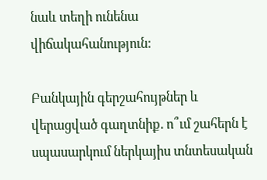նաև տեղի ունենա վիճակահանություն:

Բանկային գերշահույթներ և վերացված գաղտնիք. ո՞ւմ շահերն է սպասարկում ներկայիս տնտեսական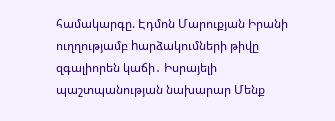համակարգը. Էդմոն Մարուքյան Իրանի ուղղությամբ hարձակումների թիվը զգալիորեն կաճի․ Իսրայելի պաշտպանության նախարար Մենք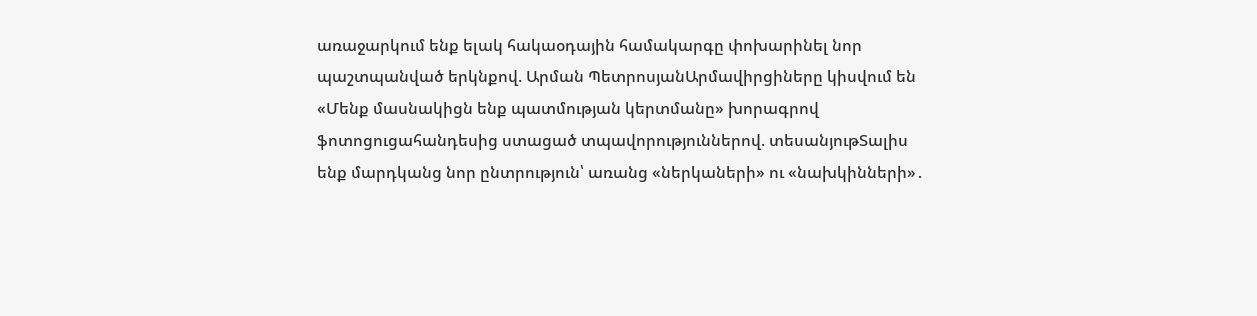առաջարկում ենք ելակ հակաօդային համակարգը փոխարինել նոր պաշտպանված երկնքով. Արման ՊետրոսյանԱրմավիրցիները կիսվում են «Մենք մասնակիցն ենք պատմության կերտմանը» խորագրով ֆոտոցուցահանդեսից ստացած տպավորություններով. տեսանյութՏալիս ենք մարդկանց նոր ընտրություն՝ առանց «ներկաների» ու «նախկինների»․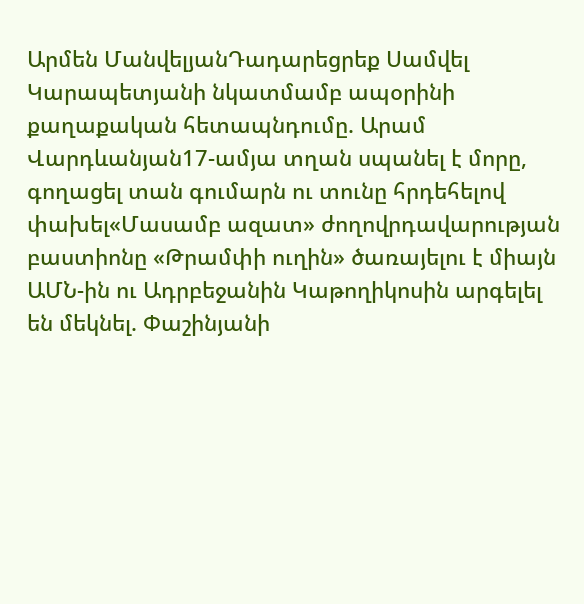Արմեն ՄանվելյանԴադարեցրեք Սամվել Կարապետյանի նկատմամբ ապօրինի քաղաքական հետապնդումը. Արամ Վարդևանյան17-ամյա տղան սպանել է մորը, գողացել տան գումարն ու տունը հրդեհելով փախել«Մասամբ ազատ» ժողովրդավարության բաստիոնը «Թրամփի ուղին» ծառայելու է միայն ԱՄՆ-ին ու Ադրբեջանին Կաթողիկոսին արգելել են մեկնել. Փաշինյանի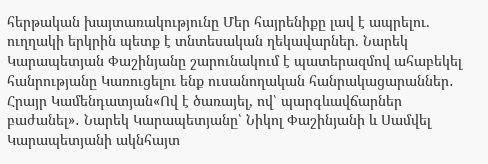հերթական խայտառակությունը Մեր հայրենիքը լավ է ապրելու. ուղղակի երկրին պետք է տնտեսական ղեկավարներ. Նարեկ Կարապետյան Փաշինյանը շարունակում է պատերազմով ահաբեկել հանրությանը Կառուցելու ենք ուսանողական հանրակացարաններ․ Հրայր Կամենդատյան«Ով է ծառայել, ով՝ պարգևավճարներ բաժանել»․ Նարեկ Կարապետյանը՝ Նիկոլ Փաշինյանի և Սամվել Կարապետյանի ակնհայտ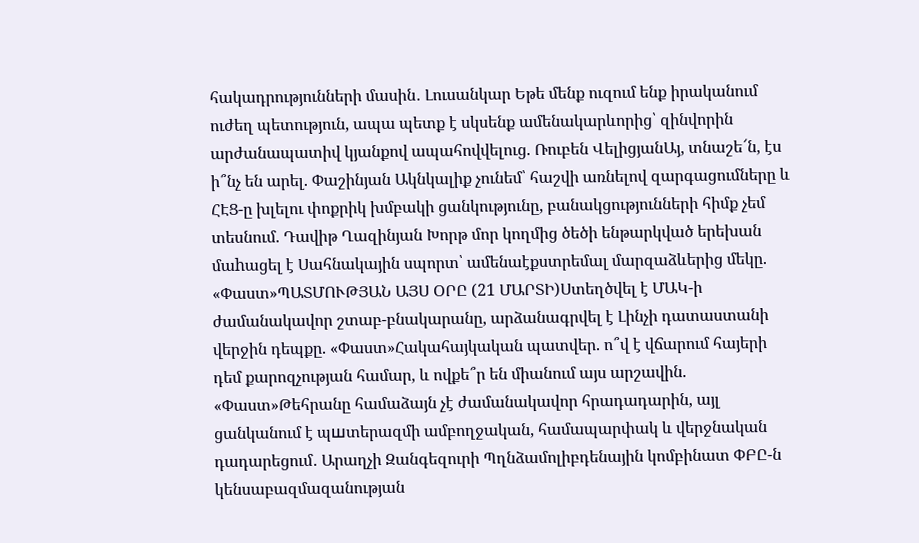հակադրությունների մասին․ Լուսանկար Եթե մենք ուզում ենք իրականում ուժեղ պետություն, ապա պետք է սկսենք ամենակարևորից՝ զինվորին արժանապատիվ կյանքով ապահովվելուց. Ռուբեն ՎելիցյանԱյ, տնաշե՜ն, էս ի՞նչ են արել. Փաշինյան Ակնկալիք չունեմ՝ հաշվի առնելով զարգացումները և ՀԷՑ-ը խլելու փոքրիկ խմբակի ցանկությունը, բանակցությունների հիմք չեմ տեսնում. Դավիթ Ղազինյան Խորթ մոր կողմից ծեծի ենթարկված երեխան մաhացել է Սահնակային սպորտ՝ ամենաէքստրեմալ մարզաձևերից մեկը. «Փաստ»ՊԱՏՄՈՒԹՅԱՆ ԱՅՍ ՕՐԸ (21 ՄԱՐՏԻ)Ստեղծվել է ՄԱԿ-ի ժամանակավոր շտաբ-բնակարանը, արձանագրվել է Լինչի դատաստանի վերջին դեպքը. «Փաստ»Հակահայկական պատվեր. ո՞վ է վճարում հայերի դեմ քարոզչության համար, և ովքե՞ր են միանում այս արշավին. «Փաստ»Թեհրանը համաձայն չէ ժամանակավոր հրադադարին, այլ ցանկանում է պшտերազմի ամբողջական, համապարփակ և վերջնական դադարեցում․ Արաղչի Զանգեզուրի Պղնձամոլիբդենային կոմբինատ ՓԲԸ-ն կենսաբազմազանության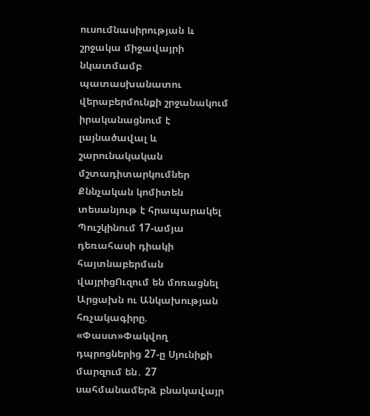ուսումնասիրության և շրջակա միջավայրի նկատմամբ պատասխանատու վերաբերմունքի շրջանակում իրականացնում է լայնածավալ և շարունակական մշտադիտարկումներ Քննչական կոմիտեն տեսանյութ է հրապարակել Պուշկինում 17-ամյա դեռահասի դիակի հայտնաբերման վայրիցՈւզում են մոռացնել Արցախն ու Անկախության հռչակագիրը. «Փաստ»Փակվող դպրոցներից 27-ը Սյունիքի մարզում են․ 27 սահմանամերձ բնակավայր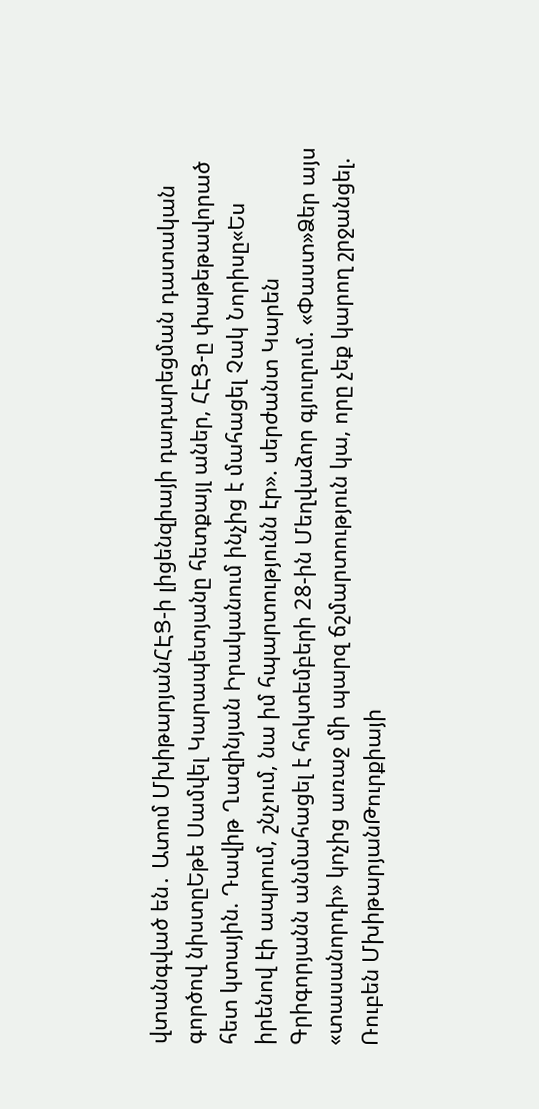վտանգված են․ Ատոմ ՄխիթարյանՀԷՑ-ի լիցենզիայի դադարեցման դատական գործով նիստըԵթե Սամվել Կարապետյանը հետքայլ աներ, ՀԷՑ-ը փաթեթավորած հետ կտային. Դավիթ Ղազինյան Իրականում ինչից է մահացել Չակ Նորիսը«Ես իրենով էի ապրում, շնչում, նա իմ հպարտությունն էր». սերժանտ Կարեն Գրիգորյանն անմահացել է հոկտեմբերի 28-ին Մեղվաձոր գյուղում. «Փաստ»Ձեր այս «տասանորդի» կոչից առաջ մի պարզ ճշմարտություն կա, որը չեք կարող շրջանցել. Ռուբեն ՄխիթարյանԹուրքիայի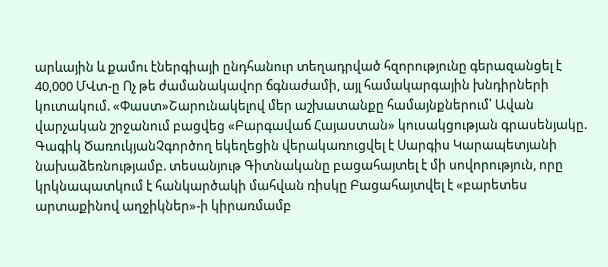արևային և քամու էներգիայի ընդհանուր տեղադրված հզորությունը գերազանցել է 40,000 ՄՎտ-ը Ոչ թե ժամանակավոր ճգնաժամի, այլ համակարգային խնդիրների կուտակում. «Փաստ»Շարունակելով մեր աշխատանքը համայնքներում՝ Ավան վարչական շրջանում բացվեց «Բարգավաճ Հայաստան» կուսակցության գրասենյակը. Գագիկ ԾառուկյանՉգործող եկեղեցին վերակառուցվել է Սարգիս Կարապետյանի նախաձեռնությամբ. տեսանյութ Գիտնականը բացահայտել է մի սովորություն, որը կրկնապատկում է հանկարծակի մահվան ռիսկը Բացահայտվել է «բարետես արտաքինով աղջիկներ»-ի կիրառմամբ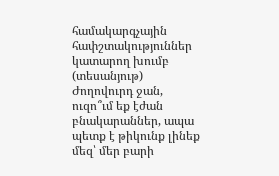համակարգչային հափշտակություններ կատարող խումբ (տեսանյութ) Ժողովուրդ ջան, ուզո՞ւմ եք էժան բնակարաններ, ապա պետք է թիկունք լինեք մեզ՝ մեր բարի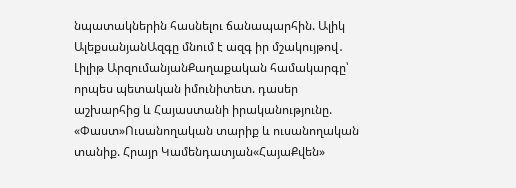նպատակներին հասնելու ճանապարհին. Ալիկ ԱլեքսանյանԱզգը մնում է ազգ իր մշակույթով․ Լիլիթ ԱրզումանյանՔաղաքական համակարգը՝ որպես պետական իմունիտետ. դասեր աշխարհից և Հայաստանի իրականությունը. «Փաստ»Ուսանողական տարիք և ուսանողական տանիք. Հրայր Կամենդատյան«ՀայաՔվեն»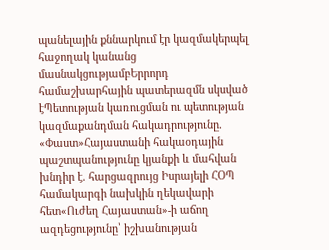պանելային քննարկում էր կազմակերպել հաջողակ կանանց մասնակցությամբԵրրորդ համաշխարհային պատերազմն սկսված էՊետության կառուցման ու պետության կազմաքանդման հակադրությունը. «Փաստ»Հայաստանի հակաօդային պաշտպանությունը կյանքի և մահվան խնդիր է. հարցազրույց Իսրայելի ՀՕՊ համակարգի նախկին ղեկավարի հետ«Ուժեղ Հայաստան»-ի աճող ազդեցությունը՝ իշխանության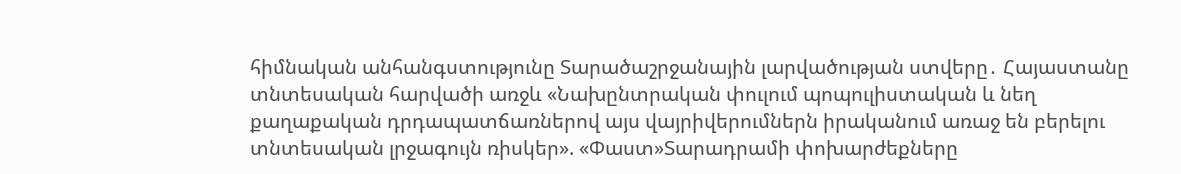հիմնական անհանգստությունը Տարածաշրջանային լարվածության ստվերը․ Հայաստանը տնտեսական հարվածի առջև «Նախընտրական փուլում պոպուլիստական և նեղ քաղաքական դրդապատճառներով այս վայրիվերումներն իրականում առաջ են բերելու տնտեսական լրջագույն ռիսկեր». «Փաստ»Տարադրամի փոխարժեքները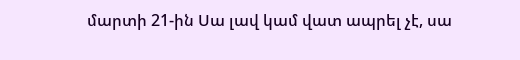մարտի 21-ին Սա լավ կամ վատ ապրել չէ, սա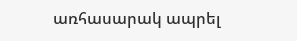առհասարակ ապրել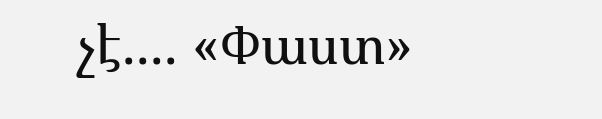չէ.... «Փաստ»